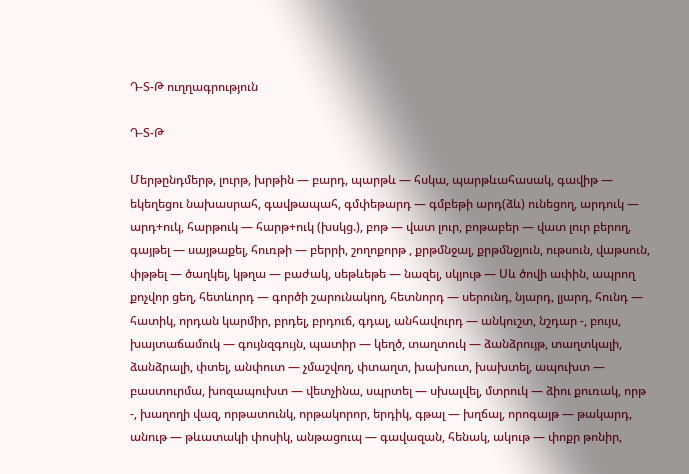Դ-Տ-Թ ուղղագրություն

Դ-Տ-Թ

Մերթընդմերթ, լուրթ, խրթին — բարդ, պարթև — հսկա, պարթևահասակ, գավիթ — եկեղեցու նախասրահ, գավթապահ, գմփեթարդ — գմբեթի արդ(ձև) ունեցող, արդուկ — արդ+ուկ, հարթուկ — հարթ+ուկ (խսկց.), բոթ — վատ լուր, բոթաբեր — վատ լուր բերող, գայթել — սայթաքել, հուռթի — բերրի, շողոքորթ , քրթմնջալ, քրթմնջյուն, ութսուն, վաթսուն, փթթել — ծաղկել, կթղա — բաժակ, սեթևեթե — նազել, սկյութ — Սև ծովի ափին, ապրող քոչվոր ցեղ, հետևորդ — գործի շարունակող, հետնորդ — սերունդ, նյարդ, լյարդ, հունդ — հատիկ, որդան կարմիր, բրդել, բրդուճ, գդալ, անհավուրդ — անկուշտ, նշդար -, բույս, խայտաճամուկ — գույնզգույն, պատիր — կեղծ, տաղտուկ — ձանձրույթ, տաղտկալի, ձանձրալի, փտել, անփուտ — չմաշվող, փտաղտ, խախուտ, խախտել, ապուխտ — բաստուրմա, խոզապուխտ — վետչինա, սպրտել — սխալվել, մտրուկ — ձիու քուռակ, որթ -, խաղողի վազ, որթատունկ, որթակորոր, երդիկ, գթալ — խղճալ, որոգայթ — թակարդ, անութ — թևատակի փոսիկ, անթացուպ — գավազան, հենակ, ակութ — փոքր թոնիր,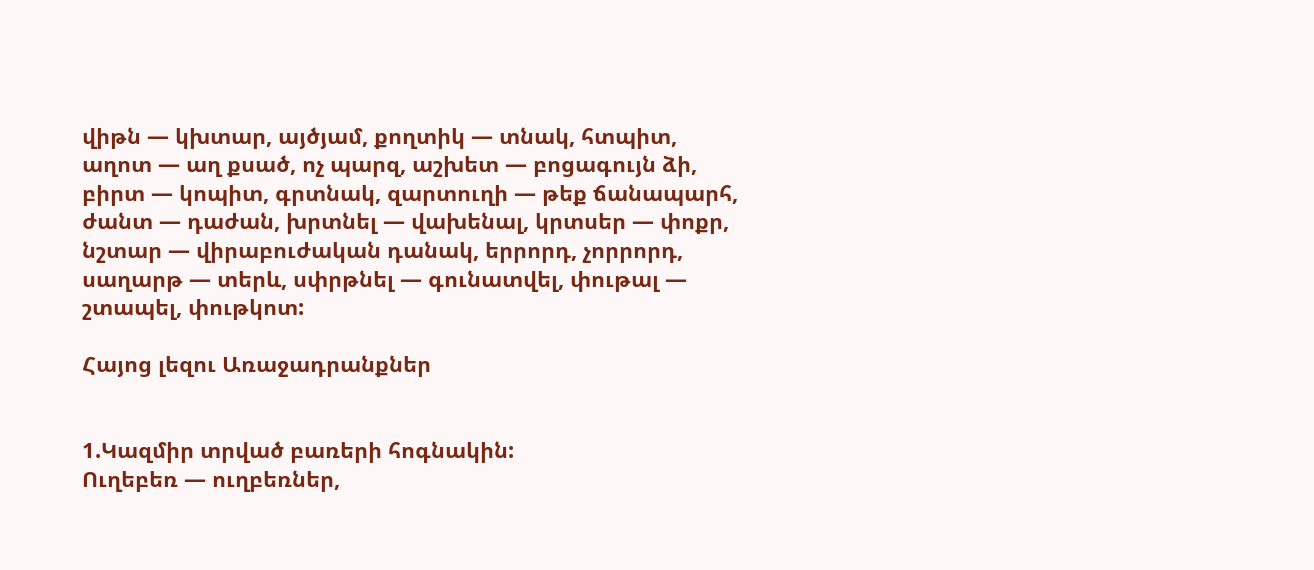վիթն — կխտար, այծյամ, քողտիկ — տնակ, հտպիտ, աղոտ — աղ քսած, ոչ պարզ, աշխետ — բոցագույն ձի, բիրտ — կոպիտ, գրտնակ, զարտուղի — թեք ճանապարհ, ժանտ — դաժան, խրտնել — վախենալ, կրտսեր — փոքր, նշտար — վիրաբուժական դանակ, երրորդ, չորրորդ, սաղարթ — տերև, սփրթնել — գունատվել, փութալ — շտապել, փութկոտ:

Հայոց լեզու Առաջադրանքներ


1.Կազմիր տրված բառերի հոգնակին:
Ուղեբեռ — ուղբեռներ,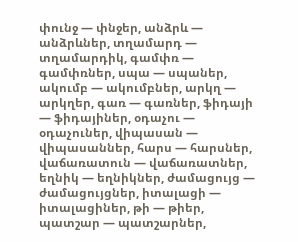փունջ — փնջեր, անձրև — անձրևներ, տղամարդ — տղամարդիկ, գամփռ — գամփռներ, սպա — սպաներ, ակումբ — ակումբներ, արկղ — արկղեր, գառ — գառներ, ֆիդայի — ֆիդայիներ, օդաչու — օդաչուներ, վիպասան — վիպասաններ, հարս — հարսներ, վաճառատուն — վաճառատներ, եղնիկ — եղնիկներ, ժամացույց — ժամացույցներ, իտալացի — իտալացիներ, թի — թիեր, պատշար — պատշարներ,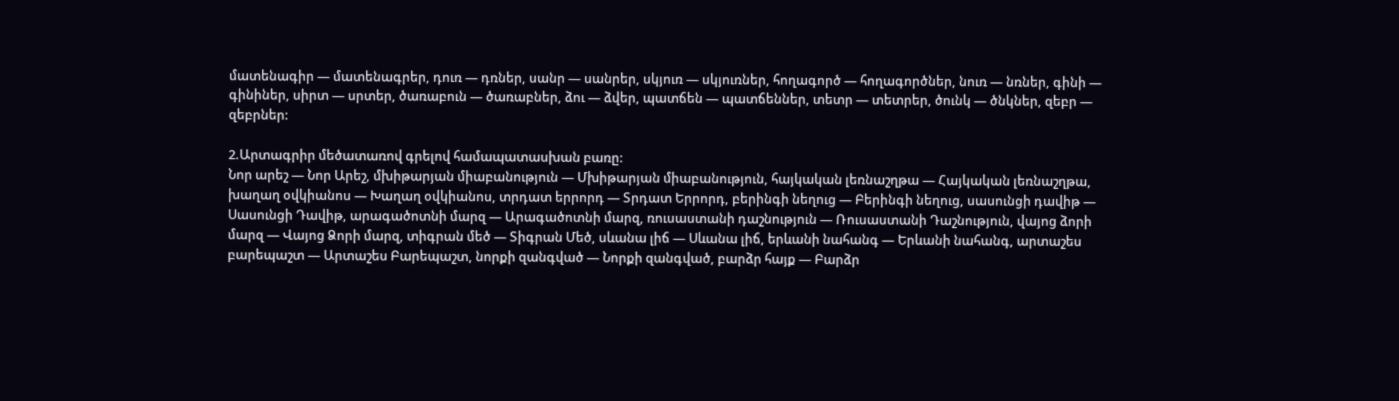մատենագիր — մատենագրեր, դուռ — դռներ, սանր — սանրեր, սկյուռ — սկյուռներ, հողագործ — հողագործներ, նուռ — նռներ, գինի — գինիներ, սիրտ — սրտեր, ծառաբուն — ծառաբներ, ձու — ձվեր, պատճեն — պատճեններ, տետր — տետրեր, ծունկ — ծնկներ, զեբր — զեբրներ:

2.Արտագրիր մեծատառով գրելով համապատասխան բառը:
Նոր արեշ — Նոր Արեշ, մխիթարյան միաբանություն — Մխիթարյան միաբանություն, հայկական լեռնաշղթա — Հայկական լեռնաշղթա, խաղաղ օվկիանոս — Խաղաղ օվկիանոս, տրդատ երրորդ — Տրդատ Երրորդ, բերինգի նեղուց — Բերինգի նեղուց, սասունցի դավիթ — Սասունցի Դավիթ, արագածոտնի մարզ — Արագածոտնի մարզ, ռուսաստանի դաշնություն — Ռուսաստանի Դաշնություն, վայոց ձորի մարզ — Վայոց Ձորի մարզ, տիգրան մեծ — Տիգրան Մեծ, սևանա լիճ — Սևանա լիճ, երևանի նահանգ — Երևանի նահանգ, արտաշես բարեպաշտ — Արտաշես Բարեպաշտ, նորքի զանգված — Նորքի զանգված, բարձր հայք — Բարձր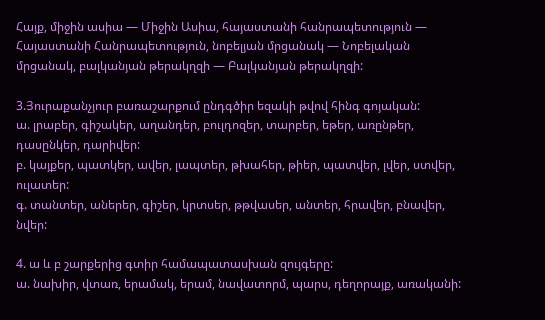Հայք, միջին ասիա — Միջին Ասիա, հայաստանի հանրապետություն — Հայաստանի Հանրապետություն, նոբելյան մրցանակ — Նոբելական մրցանակ, բալկանյան թերակղզի — Բալկանյան թերակղզի:

3.Յուրաքանչյուր բառաշարքում ընդգծիր եզակի թվով հինգ գոյական:
ա. լրաբեր, գիշակեր, աղանդեր, բուլդոզեր, տարբեր, եթեր, առընթեր, դասընկեր, դարիվեր:
բ. կայքեր, պատկեր, ավեր, լապտեր, թխահեր, թիեր, պատվեր, լվեր, ստվեր, ուլատեր:
գ. տանտեր, աներեր, գիշեր, կրտսեր, թթվասեր, անտեր, հրավեր, բնավեր, նվեր:

4. ա և բ շարքերից գտիր համապատասխան զույգերը:
ա. նախիր, վտառ, երամակ, երամ, նավատորմ, պարս, դեղորայք, առականի: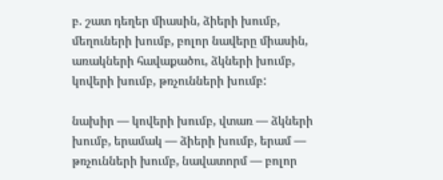բ. շատ դեղեր միասին, ձիերի խումբ, մեղուների խումբ, բոլոր նավերը միասին, առակների հավաքածու, ձկների խումբ, կովերի խումբ, թռչունների խումբ:

նախիր — կովերի խումբ, վտառ — ձկների խումբ, երամակ — ձիերի խումբ, երամ — թռչունների խումբ, նավատորմ — բոլոր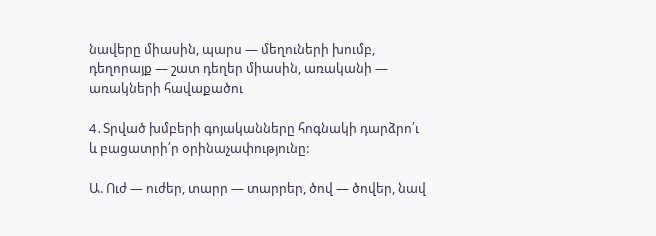նավերը միասին, պարս — մեղուների խումբ, դեղորայք — շատ դեղեր միասին, առականի — առակների հավաքածու

4․Տրված խմբերի գոյականները հոգնակի դարձրո՛ւ և բացատրի՛ր օրինաչափությունը:

Ա. Ուժ — ուժեր, տարր — տարրեր, ծով — ծովեր, նավ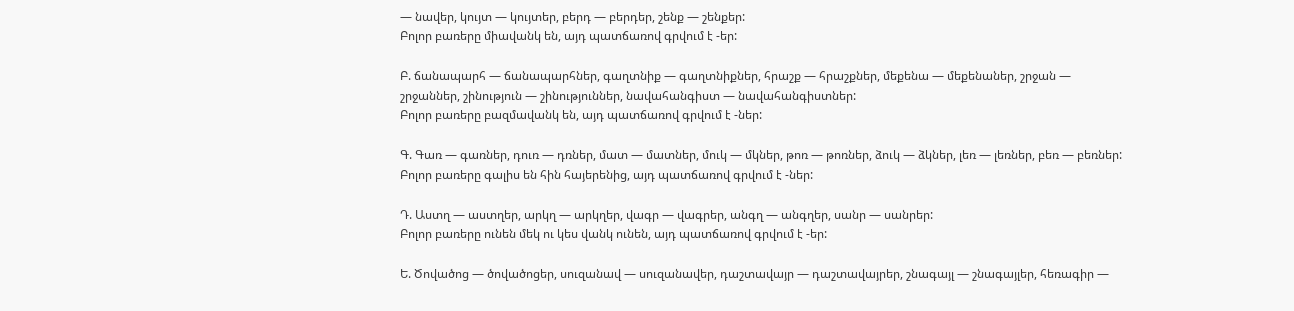— նավեր, կույտ — կույտեր, բերդ — բերդեր, շենք — շենքեր:
Բոլոր բառերը միավանկ են, այդ պատճառով գրվում է -եր:

Բ. ճանապարհ — ճանապարհներ, գաղտնիք — գաղտնիքներ, հրաշք — հրաշքներ, մեքենա — մեքենաներ, շրջան — շրջաններ, շինություն — շինություններ, նավահանգիստ — նավահանգիստներ:
Բոլոր բառերը բազմավանկ են, այդ պատճառով գրվում է -ներ:

Գ. Գառ — գառներ, դուռ — դռներ, մատ — մատներ, մուկ — մկներ, թոռ — թոռներ, ձուկ — ձկներ, լեռ — լեռներ, բեռ — բեռներ:
Բոլոր բառերը գալիս են հին հայերենից, այդ պատճառով գրվում է -ներ:

Դ. Աստղ — աստղեր, արկղ — արկղեր, վագր — վագրեր, անգղ — անգղեր, սանր — սանրեր:
Բոլոր բառերը ունեն մեկ ու կես վանկ ունեն, այդ պատճառով գրվում է -եր:

Ե. Ծովածոց — ծովածոցեր, սուզանավ — սուզանավեր, դաշտավայր — դաշտավայրեր, շնագայլ — շնագայլեր, հեռագիր —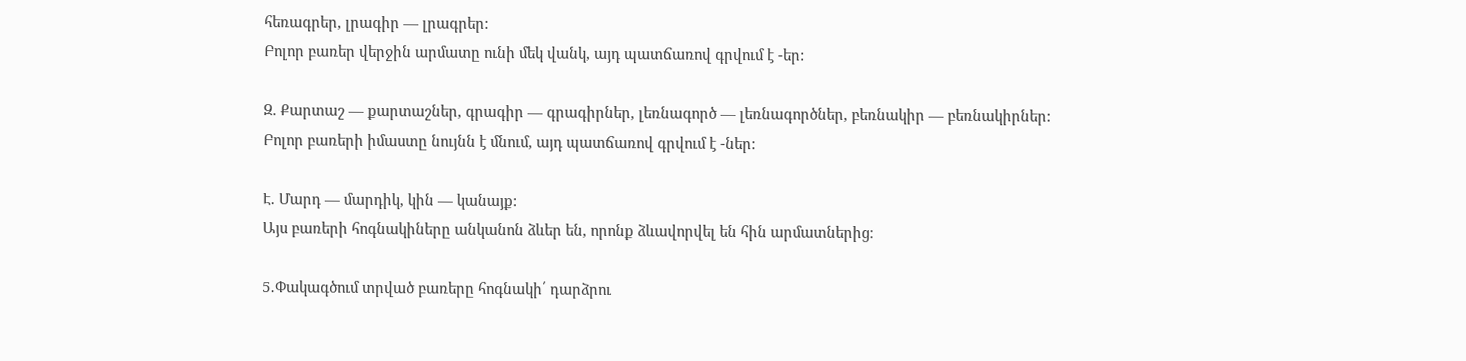հեռագրեր, լրագիր — լրագրեր:
Բոլոր բառեր վերջին արմատը ունի մեկ վանկ, այդ պատճառով գրվում է -եր:

Զ. Քարտաշ — քարտաշներ, գրագիր — գրագիրներ, լեռնագործ — լեռնագործներ, բեռնակիր — բեռնակիրներ:
Բոլոր բառերի իմաստը նույնն է մնում, այդ պատճառով գրվում է -ներ:

Է. Մարդ — մարդիկ, կին — կանայք:
Այս բառերի հոգնակիները անկանոն ձևեր են, որոնք ձևավորվել են հին արմատներից։

5․Փակագծում տրված բառերը հոգնակի՛ դարձրու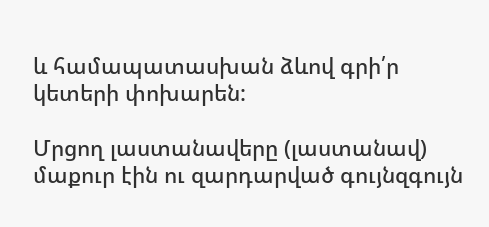և համապատասխան ձևով գրի՛ր կետերի փոխարեն:

Մրցող լաստանավերը (լաստանավ) մաքուր էին ու զարդարված գույնզգույն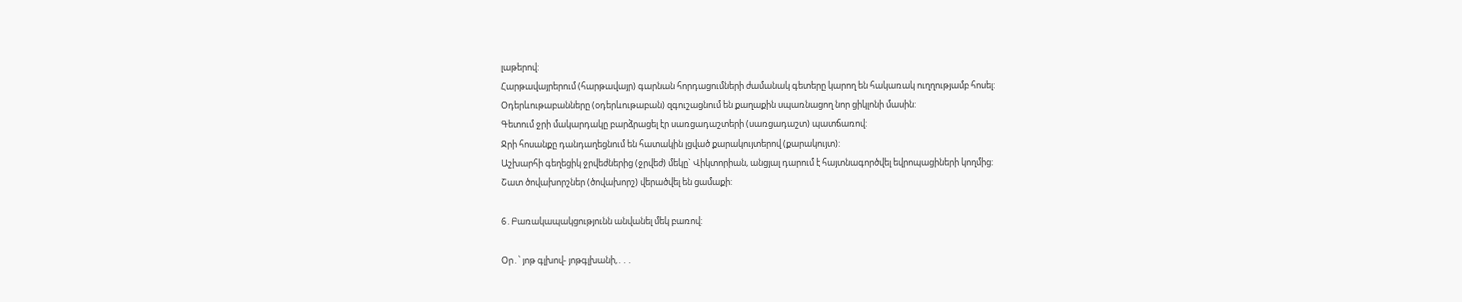լաթերով:
Հարթավայրերում (հարթավայր) գարնան հորդացումների ժամանակ գետերը կարող են հակառակ ուղղությամբ հոսել:
Օդերևութաբանները (օդերևութաբան) զգուշացնում են քաղաքին սպառնացող նոր ցիկլոնի մասին:
Գետում ջրի մակարդակը բարձրացել էր սառցադաշտերի (սառցադաշտ) պատճառով:
Ջրի հոսանքը դանդաղեցնում են հատակին լցված քարակույտերով (քարակույտ):
Աշխարհի գեղեցիկ ջրվեժներից (ջրվեժ) մեկը` Վիկտորիան, անցյալ դարում է հայտնագործվել եվրոպացիների կողմից:
Շատ ծովախորշներ (ծովախորշ) վերածվել են ցամաքի:

6․Բառակապակցությունն անվանել մեկ բառով:

Օր․՝ յոթ գլխով- յոթգլխանի,․․․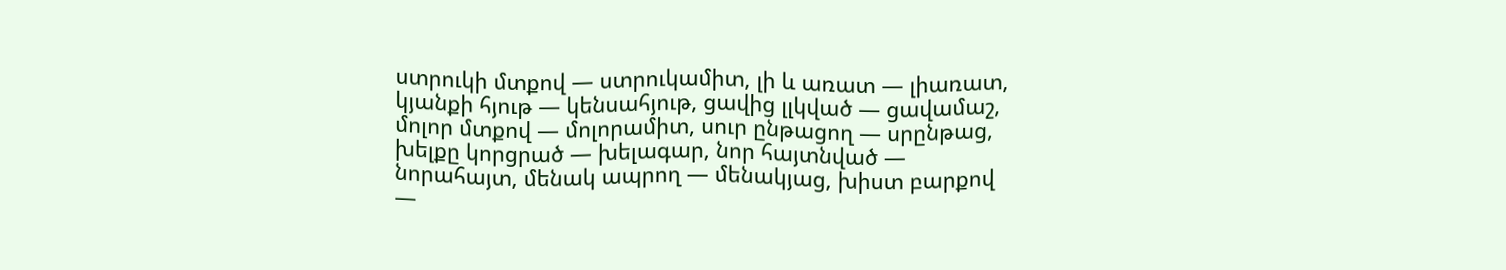ստրուկի մտքով — ստրուկամիտ, լի և առատ — լիառատ, կյանքի հյութ — կենսահյութ, ցավից լլկված — ցավամաշ, մոլոր մտքով — մոլորամիտ, սուր ընթացող — սրընթաց, խելքը կորցրած — խելագար, նոր հայտնված — նորահայտ, մենակ ապրող — մենակյաց, խիստ բարքով —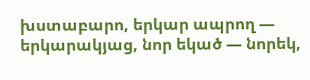խստաբարո, երկար ապրող — երկարակյաց, նոր եկած — նորեկ,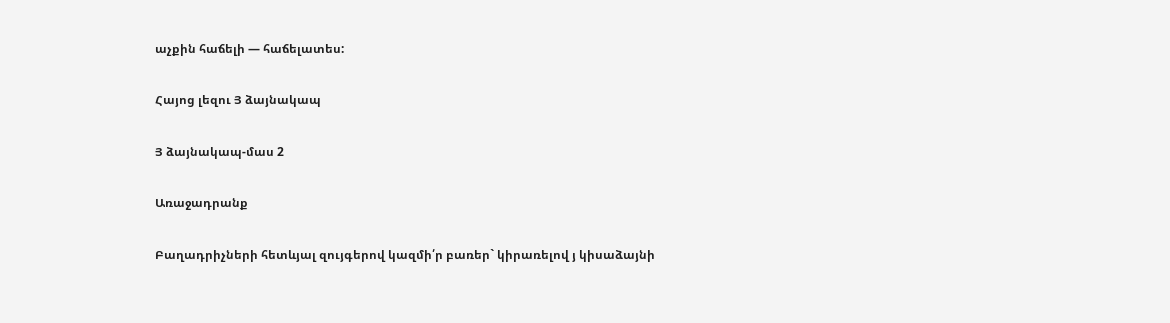աչքին հաճելի — հաճելատես:

Հայոց լեզու Յ ձայնակապ

Յ ձայնակապ-մաս 2

Առաջադրանք

Բաղադրիչների հետևյալ զույգերով կազմի՛ր բառեր` կիրառելով յ կիսաձայնի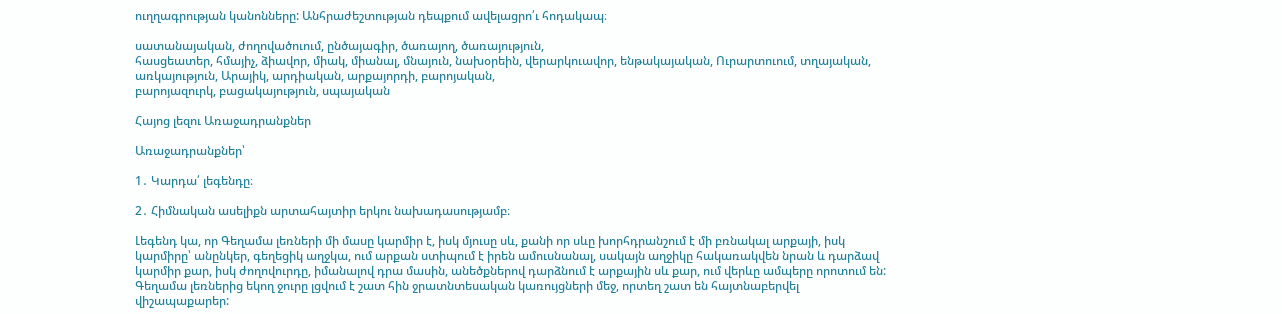ուղղագրության կանոնները: Անհրաժեշտության դեպքում ավելացրո՛ւ հոդակապ։

սատանայական, ժողովածուում, ընծայագիր, ծառայող, ծառայություն,
հասցեատեր, հմայիչ, ձիավոր, միակ, միանալ, մնայուն, նախօրեին, վերարկուավոր, ենթակայական, Ուրարտուում, տղայական,
առկայություն, Արայիկ, արդիական, արքայորդի, բարոյական,
բարոյազուրկ, բացակայություն, սպայական

Հայոց լեզու Առաջադրանքներ

Առաջադրանքներ՝

1․ Կարդա՛ լեգենդը։

2․ Հիմնական ասելիքն արտահայտիր երկու նախադասությամբ։

Լեգենդ կա, որ Գեղամա լեռների մի մասը կարմիր է, իսկ մյուսը սև, քանի որ սևը խորհդրանշում է մի բռնակալ արքայի, իսկ կարմիրը՝ անընկեր, գեղեցիկ աղջկա, ում արքան ստիպում է իրեն ամուսնանալ, սակայն աղջիկը հակառակվեն նրան և դարձավ կարմիր քար, իսկ ժողովուրդը, իմանալով դրա մասին, անեծքներով դարձնում է արքային սև քար, ում վերևը ամպերը որոտում են: Գեղամա լեռներից եկող ջուրը լցվում է շատ հին ջրատնտեսական կառույցների մեջ, որտեղ շատ են հայտնաբերվել վիշապաքարեր: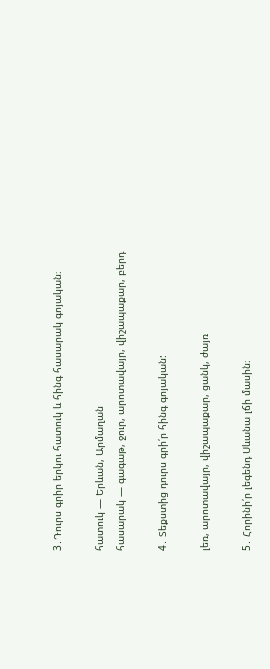3․Դուրս գրիր երկու հատուկ և հինգ հասարակ գոյական։

հատուկ — Երևան, Արմաղան
հասարակ — գագաթ, ջուր, արոտավայր, վիշապաքար, բերդ

4․ Տեքստից դուրս գրի՛ր հինգ գոյական:

լեռ, արոտավայր, վիշապաքար, ցանկ, ժայռ

5․ Հորինի՛ր լեգենդ Սևանա լճի մասին։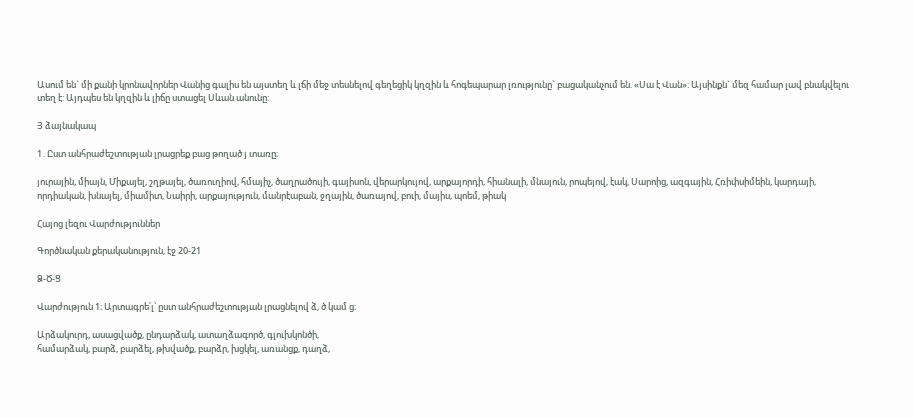Ասում են` մի քանի կրոնավորներ Վանից գալիս են այստեղ և լճի մեջ տեսնելով գեղեցիկ կղզին և հոգեպարար լռությունը` բացականչում են. «Սա է Վան»: Այսինքն` մեզ համար լավ բնակվելու տեղ է: Այդպես են կղզին և լիճը ստացել Սևան անունը:

Յ ձայնակապ

1․Ըստ անհրաժեշտության լրացրեք բաց թողած յ տառը։

յուրային, միայն, Միքայել, շղթայել, ծառուղիով, հմայիչ, ծաղրածույի, գայիսոն, վերարկույով, արքայորդի, հիանալի, մնայուն, րոպեյով, էակ, Սարոից, ազգային, Հռիփսիմեին, կարդայի, որդիական, խնայել, միամիտ, Նաիրի, արքայություն, մանրէաբան, ջղային, ծառայով, բուի, մայիս, պոեմ, թիակ

Հայոց լեզու Վարժություններ

Գործնական քերականություն, էջ 20-21

Ձ-Ծ-Ց

Վարժություն 1։ Արտագրե՛լ՝ ըստ անհրաժեշտության լրացնելով ձ, ծ կամ ց։

Արձակուրդ, ասացվածք, ընդարձակ, ատաղձագործ, գլուխկոնծի,
համարձակ, բարձ, բարձել, թխվածք, բարձր, խցկել, առանցք, դաղձ,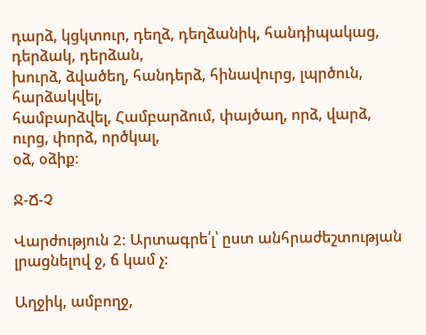դարձ, կցկտուր, դեղձ, դեղձանիկ, հանդիպակաց, դերձակ, դերձան,
խուրձ, ձվածեղ, հանդերձ, հինավուրց, լպրծուն, հարձակվել,
համբարձվել, Համբարձում, փայծաղ, որձ, վարձ, ուրց, փորձ, ործկալ,
օձ, օձիք։

Ջ-Ճ-Չ

Վարժություն 2։ Արտագրե՛լ՝ ըստ անհրաժեշտության լրացնելով ջ, ճ կամ չ։

Աղջիկ, ամբողջ,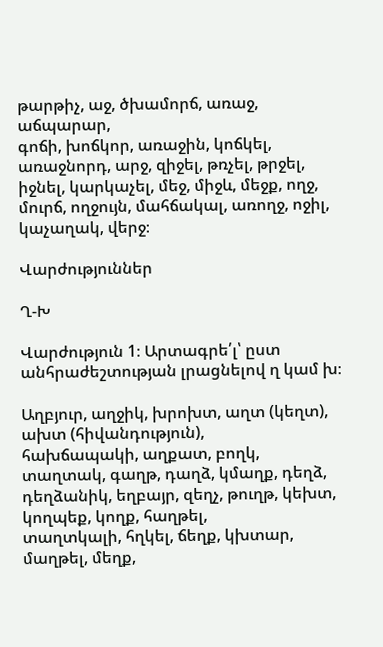թարթիչ, աջ, ծխամորճ, առաջ, աճպարար,
գոճի, խոճկոր, առաջին, կոճկել, առաջնորդ, արջ, զիջել, թռչել, թրջել, իջնել, կարկաչել, մեջ, միջև, մեջք, ողջ, մուրճ, ողջույն, մահճակալ, առողջ, ոջիլ, կաչաղակ, վերջ։

Վարժություններ

Ղ-Խ

Վարժություն 1։ Արտագրե՛լ՝ ըստ անհրաժեշտության լրացնելով ղ կամ խ։

Աղբյուր, աղջիկ, խրոխտ, աղտ (կեղտ), ախտ (հիվանդություն),
հախճապակի, աղքատ, բողկ, տաղտակ, գաղթ, դաղձ, կմաղք, դեղձ,
դեղձանիկ, եղբայր, զեղչ, թուղթ, կեխտ, կողպեք, կողք, հաղթել,
տաղտկալի, հղկել, ճեղք, կխտար, մաղթել, մեղք,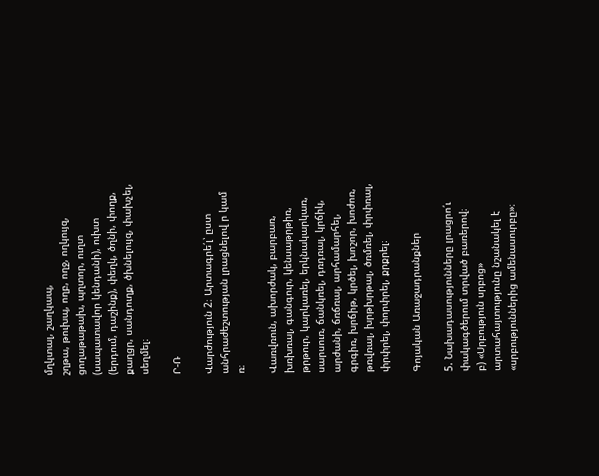մղկտալ, շաղկապ,
շղթա, թուխպ, ողբ, ողջ, ողկույզ, ցողաթաթախ, պղտոր, ուղտ
(սապատավոր կենդանի), ուխտ (երդում, դաշինք), փեղկ, ծղնի, փողք,
քաղցր, սանդուղք, ծխնելույզ, փախչել, սեղմել։

Ր-Ռ

Վարժություն 2։ Արտագրե՛լ՝ ըստ անհրաժեշտության լրացնելով ր կամ ռ։

Վառվռուն, ախորժակ, բարբառ, խռխռալ, գանգուր, կենսաթրթիռ,
թրթուր, կարկառել, երկնակարկառ, սարսուռ, ճանկռել, դռդռալ, կրճիկ,
արժանի, ճռճռալ, արհամարհել, գրգիռ, խրճիթ, կրծել, խոշոր, խոժոռ,
թռվռալ, խրթխրթալ, ծռմռել, փրփռալ, փրփրել, փորփրել, քրքրել։

Գոյական Առաջադրանքներ

5. Նախադասությունները լրացրո՛ւ փակագծերում տրված բառերով։
բ) «Սրբություն սրբոց» արտահայտությունը նշանակել է «սրբություններից ամենասուրբը»։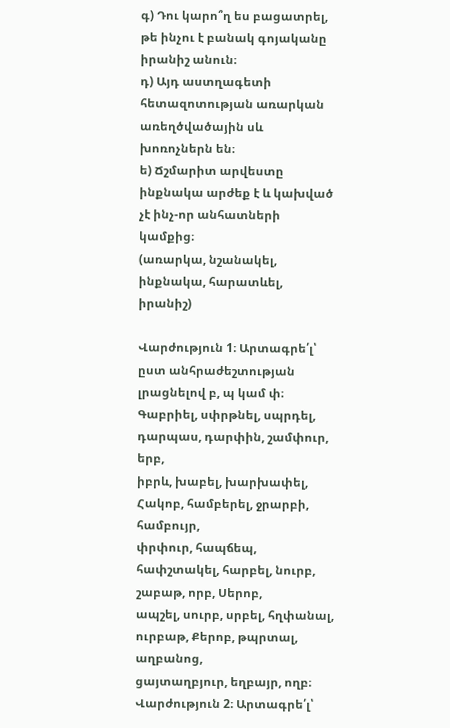գ) Դու կարո՞ղ ես բացատրել, թե ինչու է բանակ գոյականը իրանիշ անուն։
դ) Այդ աստղագետի հետազոտության առարկան առեղծվածային սև խոռոչներն են։
ե) Ճշմարիտ արվեստը ինքնակա արժեք է և կախված չէ ինչ-որ անհատների
կամքից։
(առարկա, նշանակել, ինքնակա, հարատևել, իրանիշ)

Վարժություն 1։ Արտագրե՛լ՝ ըստ անհրաժեշտության լրացնելով բ, պ կամ փ։
Գաբրիել, սփրթնել, սպրդել, դարպաս, դարփին, շամփուր, երբ,
իբրև, խաբել, խարխափել, Հակոբ, համբերել, ջրարբի, համբույր,
փրփուր, հապճեպ, հափշտակել, հարբել, նուրբ, շաբաթ, որբ, Սերոբ,
ապշել, սուրբ, սրբել, հղփանալ, ուրբաթ, Քերոբ, թպրտալ, աղբանոց,
ցայտաղբյուր, եղբայր, ողբ։
Վարժություն 2։ Արտագրե՛լ՝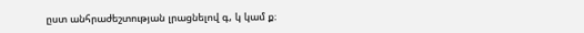ըստ անհրաժեշտության լրացնելով գ, կ կամ ք։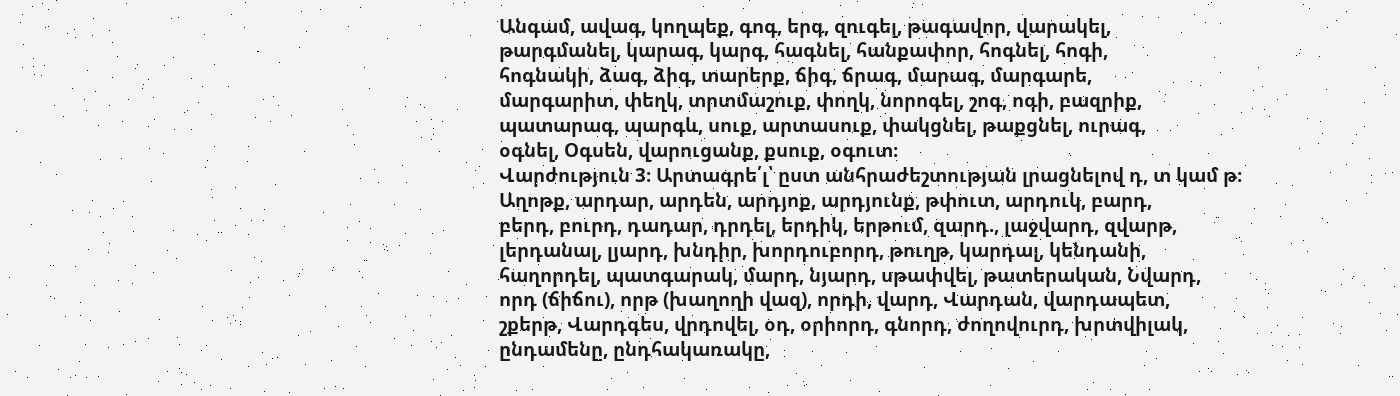Անգամ, ավագ, կողպեք, գոգ, երգ, զուգել, թագավոր, վարակել,
թարգմանել, կարագ, կարգ, հագնել, հանքափոր, հոգնել, հոգի,
հոգնակի, ձագ, ձիգ, տարերք, ճիգ, ճրագ, մարագ, մարգարե,
մարգարիտ, փեղկ, տրտմաշուք, փողկ, նորոգել, շոգ, ոգի, բազրիք,
պատարագ, պարգև, սուք, արտասուք, փակցնել, թաքցնել, ուրագ,
օգնել, Օգսեն, վարուցանք, քսուք, օգուտ։
Վարժություն 3։ Արտագրե՛լ՝ ըստ անհրաժեշտության լրացնելով դ, տ կամ թ։
Աղոթք, արդար, արդեն, արդյոք, արդյունք, թփուտ, արդուկ, բարդ,
բերդ, բուրդ, դադար, դրդել, երդիկ, երթում, զարդ., լաջվարդ, զվարթ,
լերդանալ, լյարդ, խնդիր, խորդուբորդ, թուղթ, կարդալ, կենդանի,
հաղորդել, պատգարակ, մարդ, նյարդ, սթափվել, թատերական, Նվարդ,
որդ (ճիճու), որթ (խաղողի վազ), որդի, վարդ, Վարդան, վարդապետ,
շքերթ, Վարդգես, վրդովել, օդ, օրիորդ, գնորդ, ժողովուրդ, խրտվիլակ,
ընդամենը, ընդհակառակը,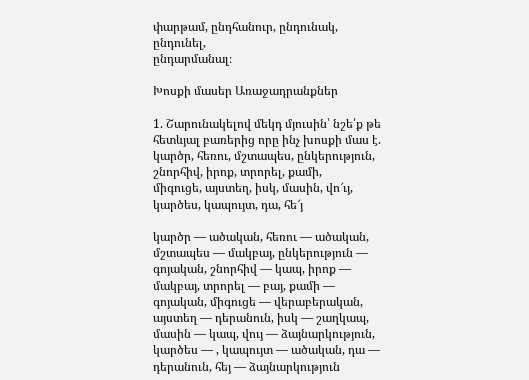փարթամ, ընդհանուր, ընդունակ, ընդունել,
ընդարմանալ։

Խոսքի մասեր Առաջադրանքներ

1. Շարունակելով մեկդ մյուսին՝ նշե՛ք թե հետևյալ բառերից որը ինչ խոսքի մաս է.
կարծր, հեռու, մշտապես, ընկերություն, շնորհիվ, իրոք, տրորել, քամի,
միգուցե, այստեղ, իսկ, մասին, վո՜ւյ, կարծես, կապույտ, դա, հե՜յ

կարծր — ածական, հեռու — ածական, մշտապես — մակբայ, ընկերություն — գոյական, շնորհիվ — կապ, իրոք — մակբայ, տրորել — բայ, քամի — գոյական, միգուցե — վերաբերական, այստեղ — դերանուն, իսկ — շաղկապ, մասին — կապ, վույ — ձայնարկություն, կարծես — , կապույտ — ածական, դա — դերանուն, հեյ — ձայնարկություն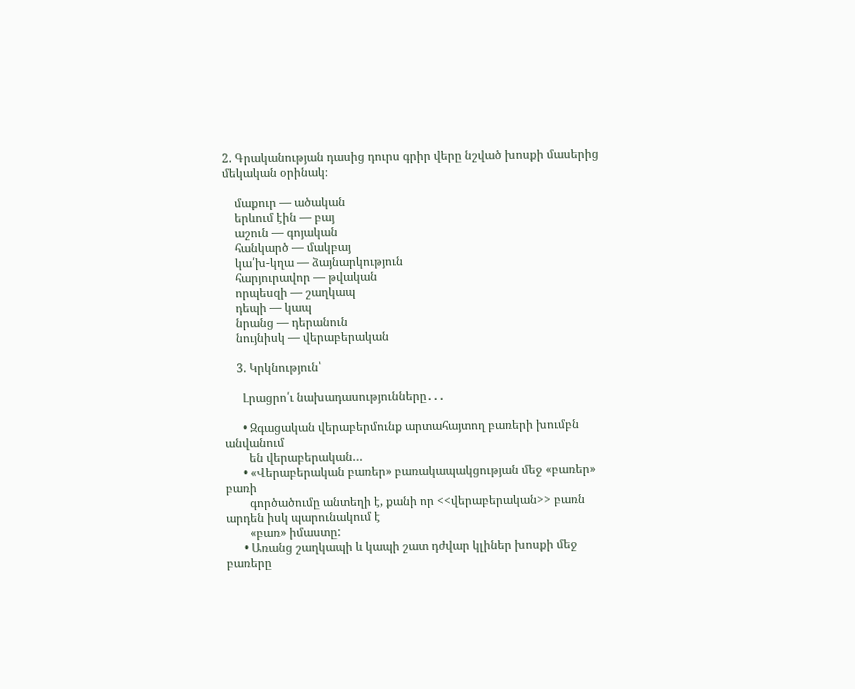2. Գրականության դասից դուրս գրիր վերը նշված խոսքի մասերից մեկական օրինակ։

    մաքուր — ածական
    երևում էին — բայ
    աշուն — գոյական
    հանկարծ — մակբայ
    կա՛խ-կղա — ձայնարկություն
    հարյուրավոր — թվական
    որպեսզի — շաղկապ
    դեպի — կապ
    նրանց — դերանուն
    նույնիսկ — վերաբերական

    3. Կրկնություն՝

      Լրացրո՛ւ նախադասությունները․․․

      • Զգացական վերաբերմունք արտահայտող բառերի խումբն անվանում
        են վերաբերական…
      • «Վերաբերական բառեր» բառակապակցության մեջ «բառեր» բառի
        գործածումը անտեղի է, քանի որ <<վերաբերական>> բառն արդեն իսկ պարունակում է
        «բառ» իմաստը:
      • Առանց շաղկապի և կապի շատ դժվար կլիներ խոսքի մեջ բառերը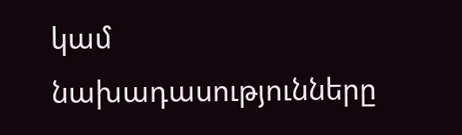կամ նախադասությունները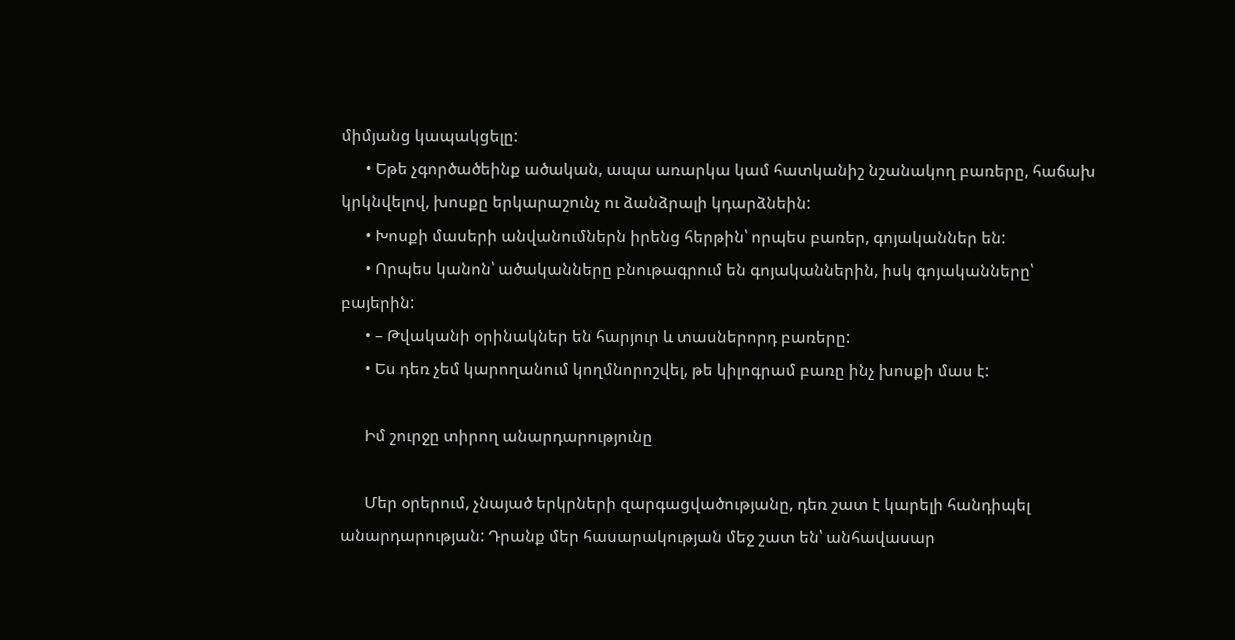միմյանց կապակցելը:
      • Եթե չգործածեինք ածական, ապա առարկա կամ հատկանիշ նշանակող բառերը, հաճախ կրկնվելով, խոսքը երկարաշունչ ու ձանձրալի կդարձնեին:
      • Խոսքի մասերի անվանումներն իրենց հերթին՝ որպես բառեր, գոյականներ են:
      • Որպես կանոն՝ ածականները բնութագրում են գոյականներին, իսկ գոյականները՝ բայերին:
      • – Թվականի օրինակներ են հարյուր և տասներորդ բառերը:
      • Ես դեռ չեմ կարողանում կողմնորոշվել, թե կիլոգրամ բառը ինչ խոսքի մաս է:

      Իմ շուրջը տիրող անարդարությունը

      Մեր օրերում, չնայած երկրների զարգացվածությանը, դեռ շատ է կարելի հանդիպել անարդարության: Դրանք մեր հասարակության մեջ շատ են՝ անհավասար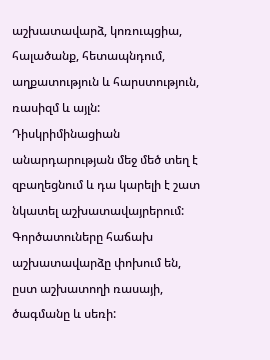աշխատավարձ, կոռուպցիա, հալածանք, հետապնդում, աղքատություն և հարստություն, ռասիզմ և այլն: Դիսկրիմինացիան անարդարության մեջ մեծ տեղ է զբաղեցնում և դա կարելի է շատ նկատել աշխատավայրերում: Գործատուները հաճախ աշխատավարձը փոխում են, ըստ աշխատողի ռասայի, ծագմանը և սեռի: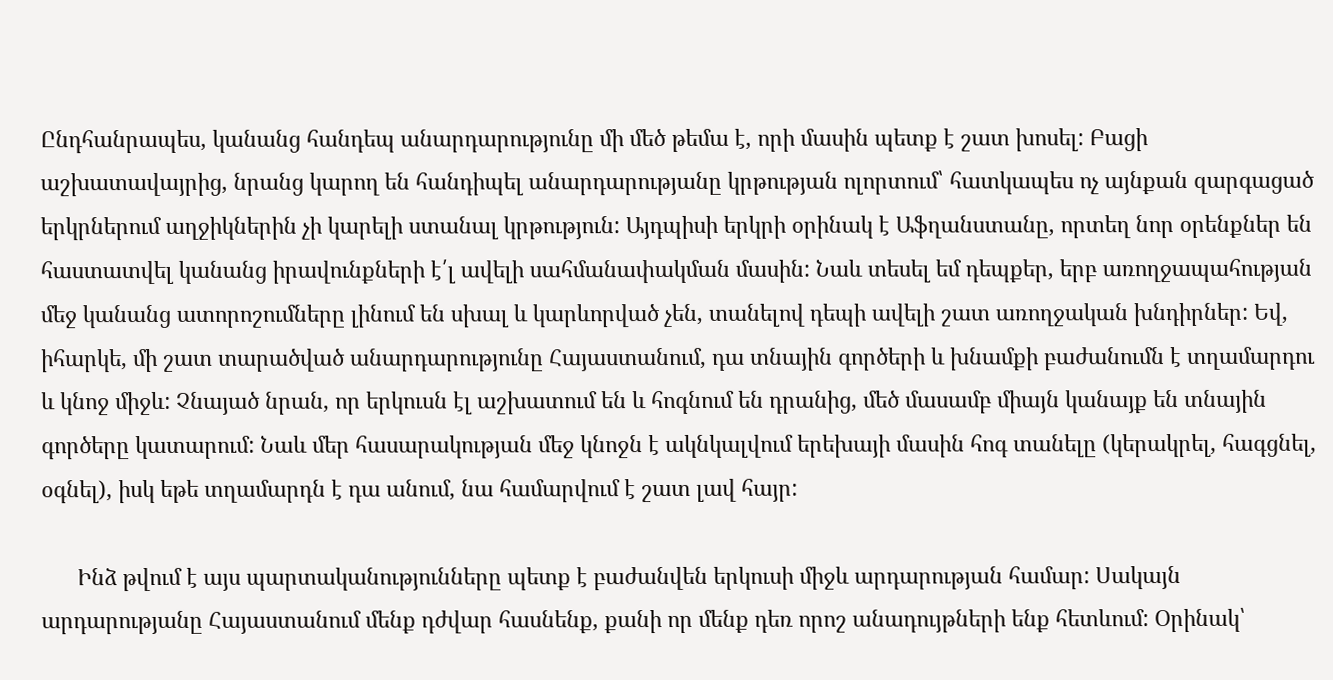Ընդհանրապես, կանանց հանդեպ անարդարությունը մի մեծ թեմա է, որի մասին պետք է շատ խոսել: Բացի աշխատավայրից, նրանց կարող են հանդիպել անարդարությանը կրթության ոլորտում՝ հատկապես ոչ այնքան զարգացած երկրներում աղջիկներին չի կարելի ստանալ կրթություն: Այդպիսի երկրի օրինակ է Աֆղանստանը, որտեղ նոր օրենքներ են հաստատվել կանանց իրավունքների է՛լ ավելի սահմանափակման մասին: Նաև տեսել եմ դեպքեր, երբ առողջապահության մեջ կանանց ատորոշումները լինում են սխալ և կարևորված չեն, տանելով դեպի ավելի շատ առողջական խնդիրներ: Եվ, իհարկե, մի շատ տարածված անարդարությունը Հայաստանում, դա տնային գործերի և խնամքի բաժանումն է տղամարդու և կնոջ միջև: Չնայած նրան, որ երկուսն էլ աշխատում են և հոգնում են դրանից, մեծ մասամբ միայն կանայք են տնային գործերը կատարում: Նաև մեր հասարակության մեջ կնոջն է ակնկալվում երեխայի մասին հոգ տանելը (կերակրել, հագցնել, օգնել), իսկ եթե տղամարդն է դա անում, նա համարվում է շատ լավ հայր:

      Ինձ թվում է այս պարտականությունները պետք է բաժանվեն երկուսի միջև արդարության համար: Սակայն արդարությանը Հայաստանում մենք դժվար հասնենք, քանի որ մենք դեռ որոշ անադույթների ենք հետևում: Օրինակ՝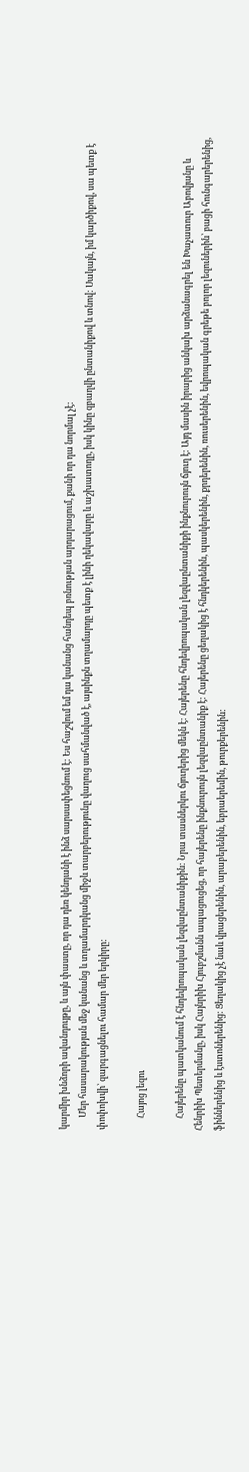կարմիր խնձորի ավանդույթը, և այն փաստը, որ դա դեռ կենդանի է ինձ սարսափեցնում է: Ես հաշվում եմ դա կանանց հանդեպ բռնության արդարացում, քանի որ դա նորմալ չէ:
      Մեր հասարակության մեջ կանանց և տղամարդկանց միջև տարբերությունը վաղուց սահմանված է, այսինքն տղամարդը պետք է լինի ղեկավարը և աշխատողը, իսկ կինը զբաղվի ընտանիքով և տնով: Սակայն, իմ կարծիքով, սա պետք է փոփոխվի՝ զարգացնելու համար մեր երկիրը:

      Հայոց լեզու

      Հայերենը պատկանում է հնդեվրոպական լեզվաընտանիքին: Նրա տասներկու ճյուղերից մեկն է: Հայերենը հնդեվրոպական լեզվաընտանիքի ինքնուրույն ճյուղ է: Այդ մասին իրարից անկախ արձանագրել են Խաչատուր Աբովյանը և Հենրիխ Պետերմանը, իսկ Հայնրիխ Հյուբշմանն ապացուցեց, որ հայերենը ինքնուրույն լեզվաընտանիք է: Հայերենը ցեղակից է հնդկերենին, պասկերենին, քրդերենին, ռուսերենին, եվրոպական գրեթե բոլոր լեզուներին՝ բացի հունգարերենից, ֆիններենից և էստոներենից: Ցեղակից չէ նաև վրացերենին, արաբերենին, եբրաերեմին, թուրքերենին: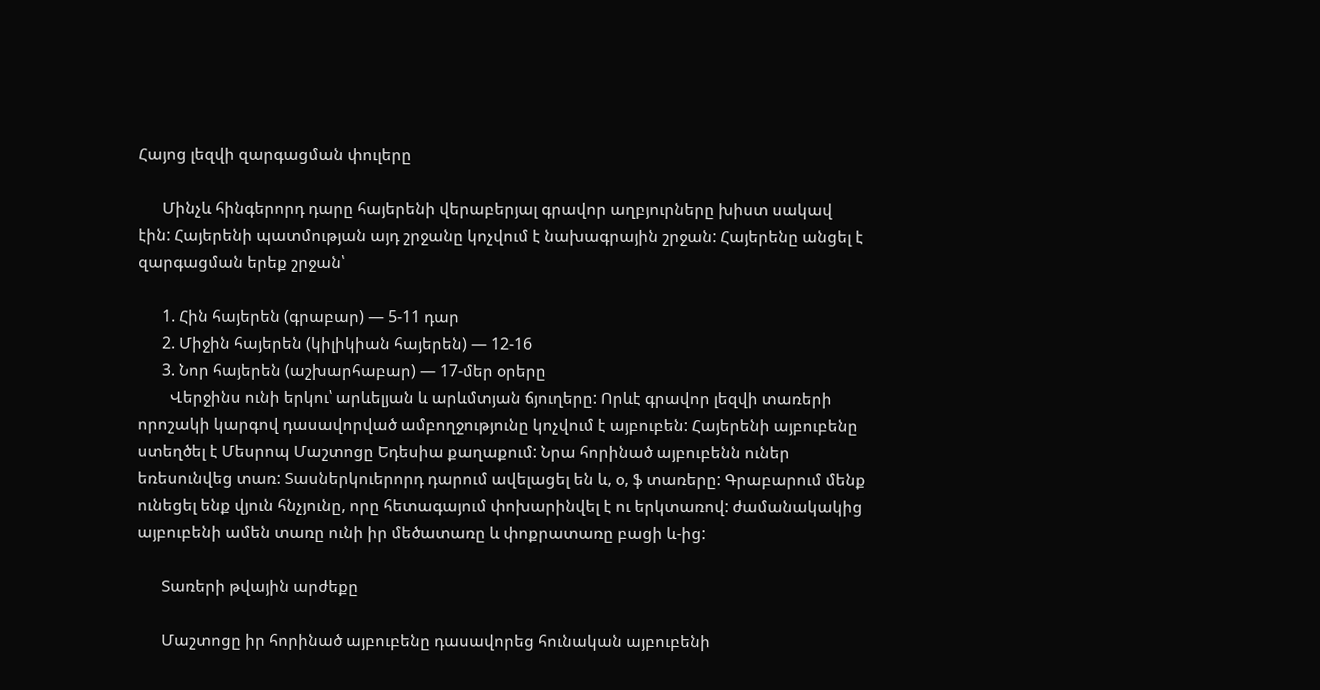Հայոց լեզվի զարգացման փուլերը

      Մինչև հինգերորդ դարը հայերենի վերաբերյալ գրավոր աղբյուրները խիստ սակավ էին: Հայերենի պատմության այդ շրջանը կոչվում է նախագրային շրջան: Հայերենը անցել է զարգացման երեք շրջան՝

      1. Հին հայերեն (գրաբար) — 5-11 դար
      2. Միջին հայերեն (կիլիկիան հայերեն) — 12-16
      3. Նոր հայերեն (աշխարհաբար) — 17-մեր օրերը
        Վերջինս ունի երկու՝ արևելյան և արևմտյան ճյուղերը: Որևէ գրավոր լեզվի տառերի որոշակի կարգով դասավորված ամբողջությունը կոչվում է այբուբեն: Հայերենի այբուբենը ստեղծել է Մեսրոպ Մաշտոցը Եդեսիա քաղաքում: Նրա հորինած այբուբենն ուներ եռեսունվեց տառ: Տասներկուերորդ դարում ավելացել են և, օ, ֆ տառերը: Գրաբարում մենք ունեցել ենք վյուն հնչյունը, որը հետագայում փոխարինվել է ու երկտառով: ժամանակակից այբուբենի ամեն տառը ունի իր մեծատառը և փոքրատառը բացի և-ից:

      Տառերի թվային արժեքը

      Մաշտոցը իր հորինած այբուբենը դասավորեց հունական այբուբենի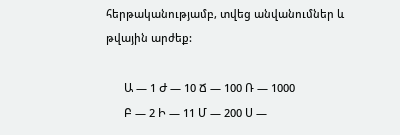հերթականությամբ, տվեց անվանումներ և թվային արժեք:

      Ա — 1 Ժ — 10 Ճ — 100 Ռ — 1000
      Բ — 2 Ի — 11 Մ — 200 Ս —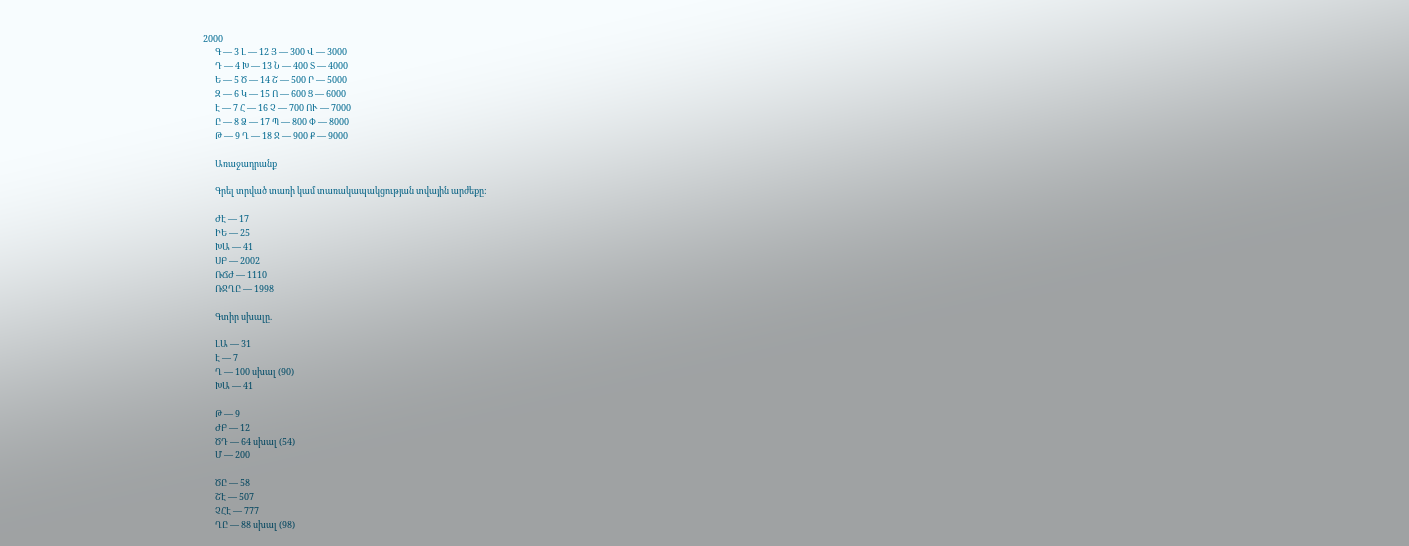2000
      Գ — 3 Լ — 12 Յ — 300 Վ — 3000
      Դ — 4 Խ — 13 Ն — 400 Տ — 4000
      Ե — 5 Ծ — 14 Շ — 500 Ր — 5000
      Զ — 6 Կ — 15 Ո — 600 Ց — 6000
      Է — 7 Հ — 16 Չ — 700 ՈՒ — 7000
      Ը — 8 Ձ — 17 Պ — 800 Փ — 8000
      Թ — 9 Ղ — 18 Ջ — 900 Ք — 9000

      Առաջադրանք

      Գրել տրված տառի կամ տառակապակցության տվային արժեքը:

      ԺԷ — 17
      ԻԵ — 25
      ԽԱ — 41
      ՍԲ — 2002
      ՌՃԺ — 1110
      ՌՋՂԸ — 1998

      Գտիր սխալը.

      ԼԱ — 31
      Է — 7
      Ղ — 100 սխալ (90)
      ԽԱ — 41

      Թ — 9
      ԺԲ — 12
      ԾԴ — 64 սխալ (54)
      Մ — 200

      ԾԸ — 58
      ՇԷ — 507
      ՉՀԷ — 777
      ՂԸ — 88 սխալ (98)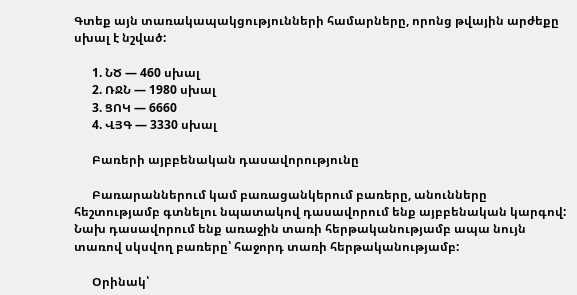Գտեք այն տառակապակցությունների համարները, որոնց թվային արժեքը սխալ է նշված:

      1. ՆԾ — 460 սխալ
      2. ՌՋՆ — 1980 սխալ
      3. ՑՈԿ — 6660
      4. ՎՅԳ — 3330 սխալ

      Բառերի այբբենական դասավորությունը

      Բառարաններում կամ բառացանկերում բառերը, անունները հեշտությամբ գտնելու նպատակով դասավորում ենք այբբենական կարգով: Նախ դասավորում ենք առաջին տառի հերթականությամբ ապա նույն տառով սկսվող բառերը՝ հաջորդ տառի հերթականությամբ:

      Օրինակ՝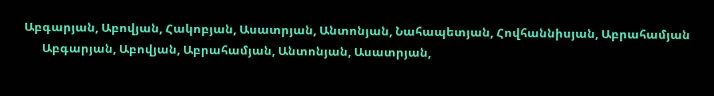Աբգարյան, Աբովյան, Հակոբյան, Ասատրյան, Անտոնյան, Նահապետյան, Հովհաննիսյան, Աբրահամյան
      Աբգարյան, Աբովյան, Աբրահամյան, Անտոնյան, Ասատրյան,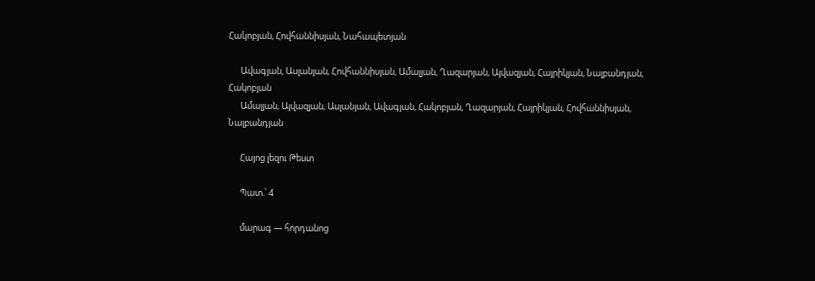Հակոբյան, Հովհաննիսյան, Նահապետյան

      Ավագյան, Ասլանյան, Հովհաննիսյան, Ամալյան, Ղազարյան, Այվազյան, Հայրիկյան, Նալբանդյան, Հակոբյան
      Ամալյան, Այվազյան, Ասլանյան, Ավագյան, Հակոբյան, Ղազարյան, Հայրիկյան, Հովհաննիսյան, Նալբանդյան

      Հայոց լեզու Թեստ

      Պատ.՝ 4

      մարագ — հորդանոց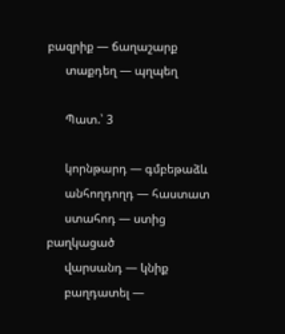բազրիք — ճաղաշարք
      տաքդեղ — պղպեղ

      Պատ.՝ 3

      կորնթարդ — գմբեթաձև
      անհողդողդ — հաստատ
      ստահոդ — ստից բաղկացած
      վարսանդ — կնիք
      բաղդատել —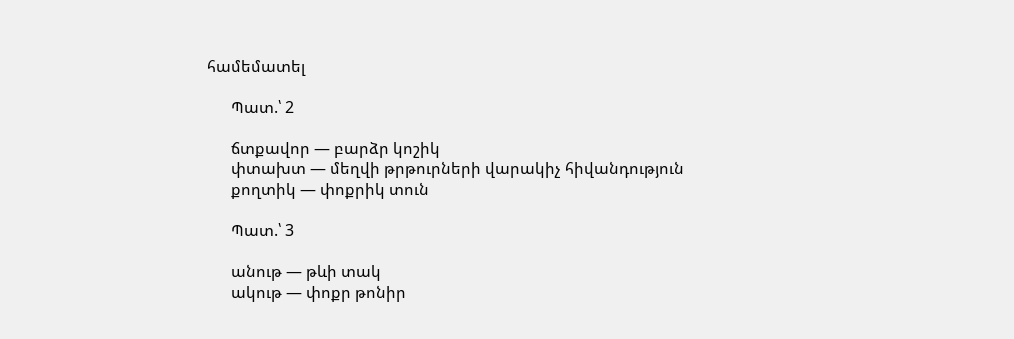համեմատել

      Պատ.՝ 2

      ճտքավոր — բարձր կոշիկ
      փտախտ — մեղվի թրթուրների վարակիչ հիվանդություն
      քողտիկ — փոքրիկ տուն

      Պատ.՝ 3

      անութ — թևի տակ
      ակութ — փոքր թոնիր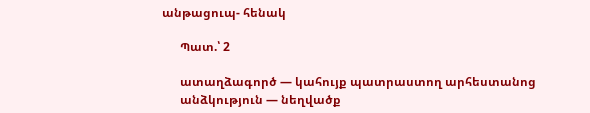անթացուպ- հենակ

      Պատ.՝ 2

      ատաղձագործ — կահույք պատրաստող արհեստանոց
      անձկություն — նեղվածք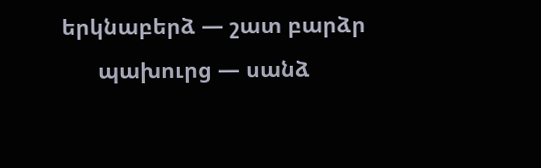երկնաբերձ — շատ բարձր
      պախուրց — սանձ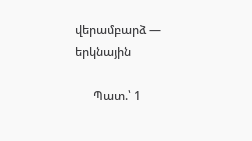վերամբարձ — երկնային

      Պատ.՝ 1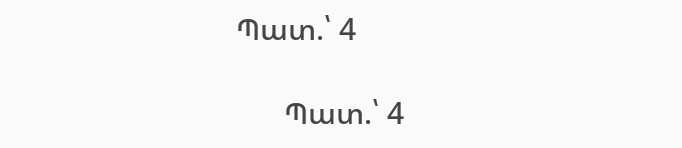Պատ.՝ 4

      Պատ.՝ 4